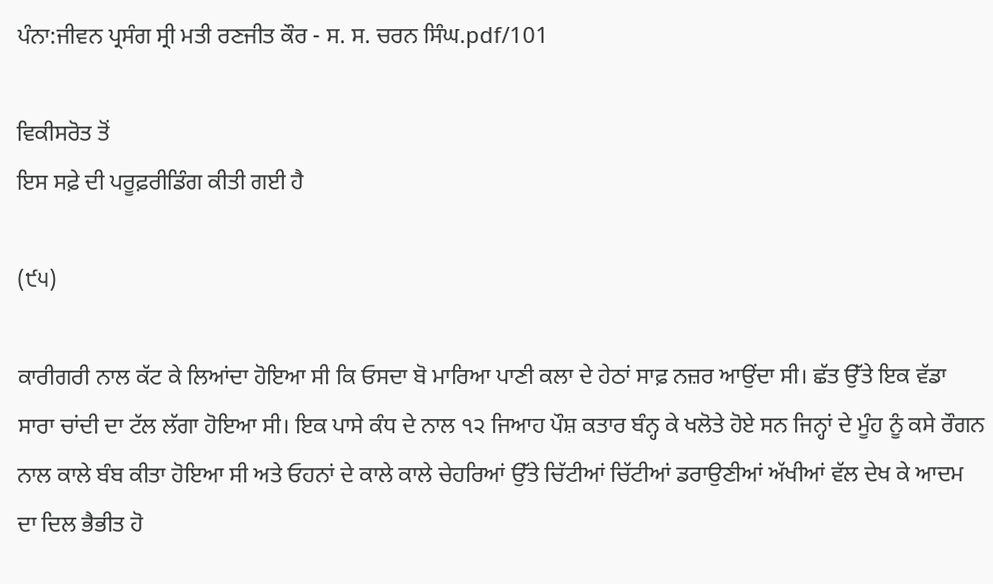ਪੰਨਾ:ਜੀਵਨ ਪ੍ਰਸੰਗ ਸ੍ਰੀ ਮਤੀ ਰਣਜੀਤ ਕੌਰ - ਸ. ਸ. ਚਰਨ ਸਿੰਘ.pdf/101

ਵਿਕੀਸਰੋਤ ਤੋਂ
ਇਸ ਸਫ਼ੇ ਦੀ ਪਰੂਫ਼ਰੀਡਿੰਗ ਕੀਤੀ ਗਈ ਹੈ

(੯੫)

ਕਾਰੀਗਰੀ ਨਾਲ ਕੱਟ ਕੇ ਲਿਆਂਦਾ ਹੋਇਆ ਸੀ ਕਿ ਓਸਦਾ ਬੋ ਮਾਰਿਆ ਪਾਣੀ ਕਲਾ ਦੇ ਹੇਠਾਂ ਸਾਫ਼ ਨਜ਼ਰ ਆਉਂਦਾ ਸੀ। ਛੱਤ ਉੱਤੇ ਇਕ ਵੱਡਾ ਸਾਰਾ ਚਾਂਦੀ ਦਾ ਟੱਲ ਲੱਗਾ ਹੋਇਆ ਸੀ। ਇਕ ਪਾਸੇ ਕੰਧ ਦੇ ਨਾਲ ੧੨ ਜਿਆਹ ਪੌਸ਼ ਕਤਾਰ ਬੰਨ੍ਹ ਕੇ ਖਲੋਤੇ ਹੋਏ ਸਨ ਜਿਨ੍ਹਾਂ ਦੇ ਮੂੰਹ ਨੂੰ ਕਸੇ ਰੌਗਨ ਨਾਲ ਕਾਲੇ ਬੰਬ ਕੀਤਾ ਹੋਇਆ ਸੀ ਅਤੇ ਓਹਨਾਂ ਦੇ ਕਾਲੇ ਕਾਲੇ ਚੇਹਰਿਆਂ ਉੱਤੇ ਚਿੱਟੀਆਂ ਚਿੱਟੀਆਂ ਡਰਾਉਣੀਆਂ ਅੱਖੀਆਂ ਵੱਲ ਦੇਖ ਕੇ ਆਦਮ ਦਾ ਦਿਲ ਭੈਭੀਤ ਹੋ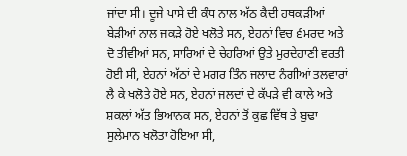ਜਾਂਦਾ ਸੀ। ਦੂਜੇ ਪਾਸੇ ਦੀ ਕੰਧ ਨਾਲ ਅੱਠ ਕੈਦੀ ਹਥਕੜੀਆਂ ਬੇੜੀਆਂ ਨਾਲ ਜਕੜੇ ਹੋਏ ਖਲੋਤੇ ਸਨ, ਏਹਨਾਂ ਵਿਚ ੬ਮਰਦ ਅਤੇ ਦੋ ਤੀਵੀਆਂ ਸਨ, ਸਾਰਿਆਂ ਦੇ ਚੇਹਰਿਆਂ ਉਤੇ ਮੁਰਦੇਹਾਣੀ ਵਰਤੀ ਹੋਈ ਸੀ, ਏਹਨਾਂ ਅੱਠਾਂ ਦੇ ਮਗਰ ਤਿੰਨ ਜਲਾਦ ਨੰਗੀਆਂ ਤਲਵਾਰਾਂ ਲੈ ਕੇ ਖਲੋਤੇ ਹੋਏ ਸਨ, ਏਹਨਾਂ ਜਲਦਾਂ ਦੇ ਕੱਪੜੇ ਵੀ ਕਾਲੇ ਅਤੇ ਸ਼ਕਲਾਂ ਅੱਤ ਭਿਆਨਕ ਸਨ, ਏਹਨਾਂ ਤੋਂ ਕੁਛ ਵਿੱਥ ਤੇ ਬੁਢਾ ਸੁਲੇਮਾਨ ਖਲੋਤਾ ਹੋਇਆ ਸੀ,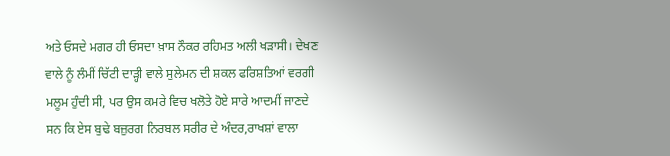ਅਤੇ ਓਸਦੇ ਮਗਰ ਹੀ ਓਸਦਾ ਖ਼ਾਸ ਨੌਕਰ ਰਹਿਮਤ ਅਲੀ ਖੜਾਸੀ। ਦੇਖਣ ਵਾਲੇ ਨੂੰ ਲੰਮੀਂ ਚਿੱਟੀ ਦਾੜ੍ਹੀ ਵਾਲੇ ਸੁਲੇਮਨ ਦੀ ਸ਼ਕਲ ਫਰਿਸ਼ਤਿਆਂ ਵਰਗੀ ਮਲੂਮ ਹੁੰਦੀ ਸੀ, ਪਰ ਉਸ ਕਮਰੇ ਵਿਚ ਖਲੋਤੇ ਹੋਏ ਸਾਰੇ ਆਦਮੀਂ ਜਾਣਦੇ ਸਨ ਕਿ ਏਸ ਬੁਢੇ ਬਜ਼ੁਰਗ ਨਿਰਬਲ ਸਰੀਰ ਦੇ ਅੰਦਰ,ਰਾਖਸ਼ਾਂ ਵਾਲਾ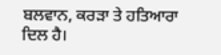ਬਲਵਾਨ, ਕਰੜਾ ਤੇ ਹਤਿਆਰਾ ਦਿਲ ਹੈ।